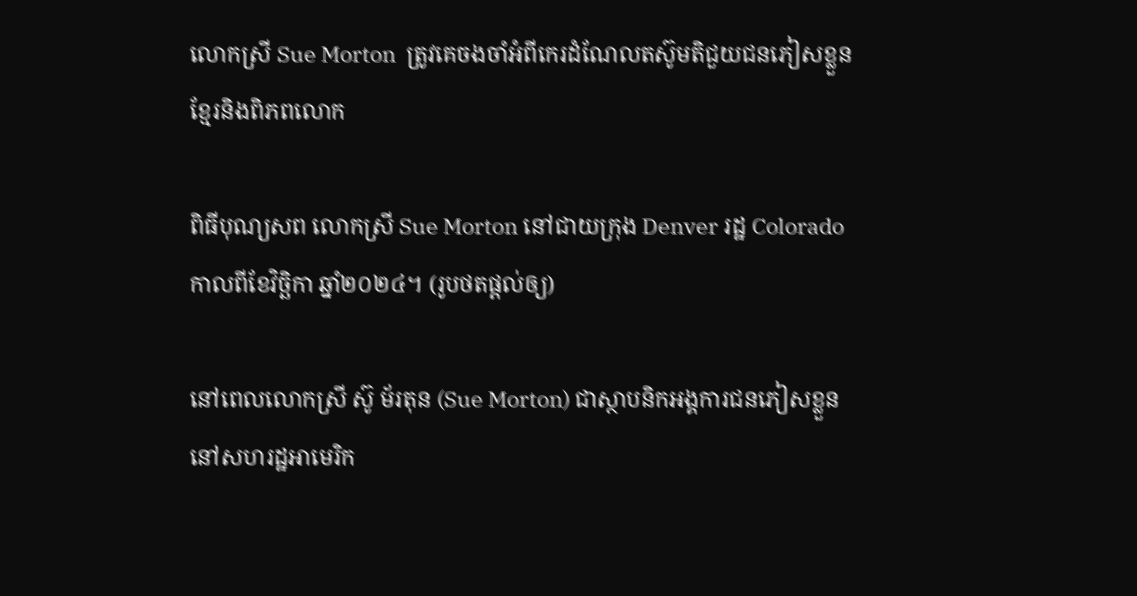លោកស្រី Sue Morton  ត្រូវគេចងចាំអំពីកេរដំណែលតស៊ូមតិជួយជនភៀសខ្លួនខ្មែរនិងពិភពលោក

ពិធីបុណ្យសព លោកស្រី Sue Morton នៅជាយក្រុង Denver រដ្ឋ Colorado កាលពីខែវិច្ឆិកា ឆ្នាំ២០២៤។ (រូបថតផ្តល់ឲ្យ)

នៅពេលលោកស្រី ស៊ូ ម័រតុន (Sue Morton) ជាស្ថាបនិកអង្គការជនភៀសខ្លួននៅសហរដ្ឋអាមេរិក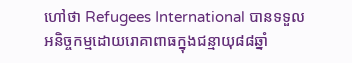ហៅថា Refugees International បានទទួលអនិច្ចកម្មដោយរោគាពាធក្នុងជន្មាយុ៨៨ឆ្នាំ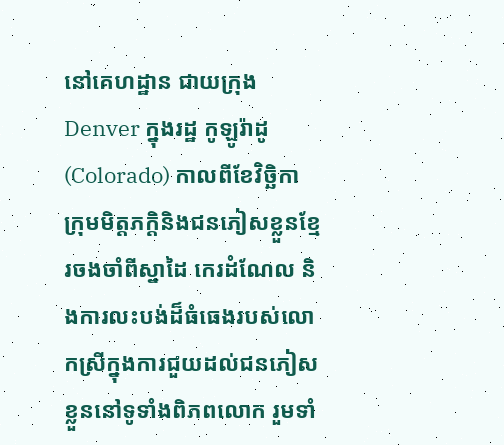នៅគេហដ្ឋាន ជាយក្រុង Denver ក្នុងរដ្ឋ កូឡូរ៉ាដូ (Colorado) កាលពីខែវិច្ឆិកា ក្រុមមិត្តភក្តិនិងជនភៀសខ្លួនខ្មែរចងចាំពីស្នាដៃ កេរដំណែល និងការលះបង់ដ៏ធំធេងរបស់លោកស្រីក្នុងការជួយដល់ជនភៀសខ្លួននៅទូទាំងពិភពលោក រួមទាំ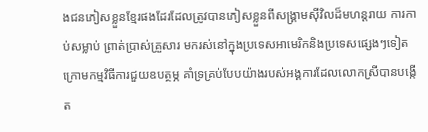ងជនភៀសខ្លួនខ្មែរផងដែរដែលត្រូវបានភៀសខ្លួនពីសង្គ្រាមស៊ីវិលដ៏មហន្តរាយ ការកាប់សម្លាប់ ព្រាត់ប្រាស់គ្រួសារ មករស់នៅក្នុងប្រទេសអាមេរិកនិងប្រទេសផ្សេងៗទៀតក្រោមកម្មវិធីការជួយឧបត្ថម្ភ គាំទ្រគ្រប់បែបយ៉ាងរបស់អង្គការដែលលោកស្រីបានបង្កើត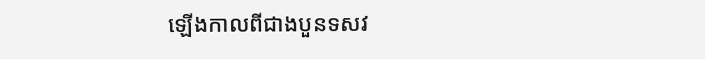ឡើងកាលពីជាងបួនទសវ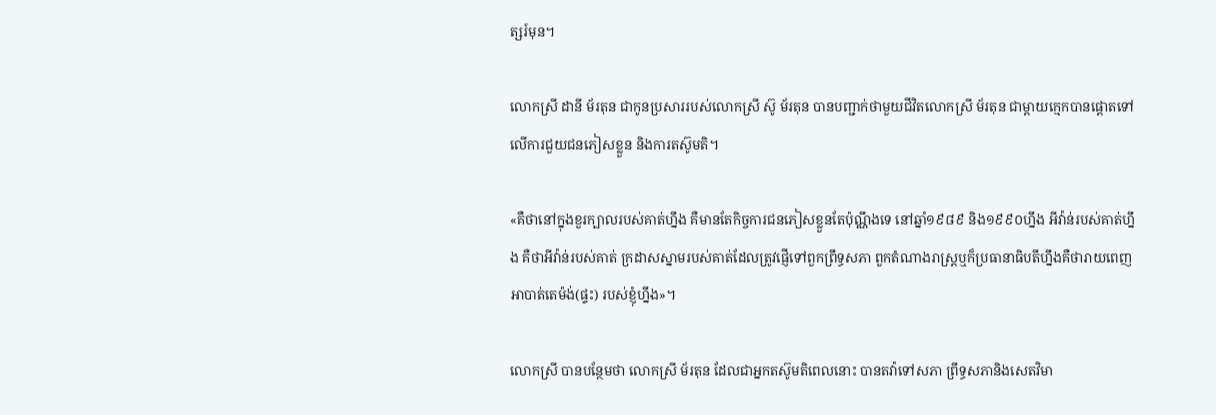ត្សរ៍មុន។

លោកស្រី ដានី ម័រតុន ជាកូនប្រសាររបស់លោកស្រី ស៊ូ ម័រតុន បានបញ្ជាក់ថាមួយជីវិតលោកស្រី ម័រតុន ជាម្តាយក្មេកបានផ្តោតទៅលើការជួយជនភៀសខ្លួន និងការតស៊ូមតិ។

«គឺថានៅក្នុងខួរក្បាលរបស់គាត់ហ្នឹង គឺមានតែកិច្ចការជនភៀសខ្លួនតែប៉ុណ្ណឹងទេ នៅឆ្នាំ១៩៨៩ និង១៩៩០ហ្នឹង អីវ៉ាន់របស់គាត់ហ្នឹង គឺថាអីវ៉ាន់របស់គាត់ ក្រដាសស្នាមរបស់គាត់ដែលត្រូវផ្ញើទៅពួកព្រឹទ្ធសភា ពួកតំណាងរាស្ត្រឬក៏ប្រធានាធិបតីហ្នឹងគឺថារាយពេញ អាបាត់តេម៉ង់(ផ្ទះ) របស់ខ្ញុំហ្នឹង»។

លោកស្រី បានបន្ថែមថា លោកស្រី ម័រតុន ដែលជាអ្នកតស៊ូមតិពេលនោះ បានតវ៉ាទៅសភា ព្រឹទ្ធសភានិងសេតវិមា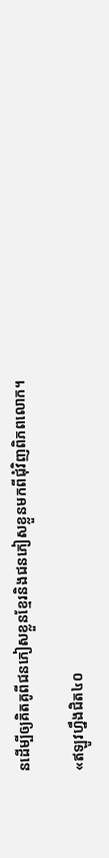នដើម្បីឲ្យគិតគូពីជនភៀសខ្លួនខ្មែរនិងជនភៀសខ្លួនមកពីជុំវិញពិភពលោក។

«ឥឡូវហ្នឹងជិត៤០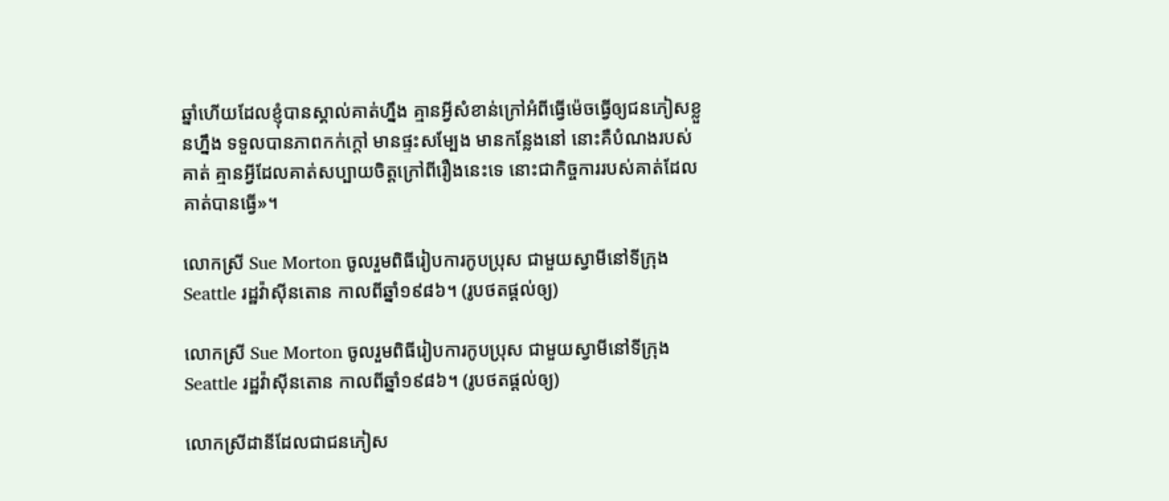ឆ្នាំហើយដែលខ្ញុំបានស្គាល់គាត់ហ្នឹង គ្មានអ្វីសំខាន់ក្រៅអំពីធ្វើម៉េចធ្វើឲ្យជនភៀសខ្លួនហ្នឹង ទទួលបានភាពកក់ក្តៅ មានផ្ទះសម្បែង មានកន្លែងនៅ នោះគឺបំណងរបស់គាត់ គ្មានអ្វីដែលគាត់សប្បាយចិត្តក្រៅពីរឿងនេះទេ នោះជាកិច្ចការរបស់គាត់ដែលគាត់បានធ្វើ»។

លោកស្រី Sue Morton ចូលរួមពិធីរៀបការកូបប្រុស ជាមួយស្វាមីនៅទីក្រុង Seattle រដ្ឋវ៉ាស៊ីនតោន កាលពីឆ្នាំ១៩៨៦។ (រូបថតផ្តល់ឲ្យ)

លោកស្រី Sue Morton ចូលរួមពិធីរៀបការកូបប្រុស ជាមួយស្វាមីនៅទីក្រុង Seattle រដ្ឋវ៉ាស៊ីនតោន កាលពីឆ្នាំ១៩៨៦។ (រូបថតផ្តល់ឲ្យ)

លោកស្រីដានីដែលជាជនភៀស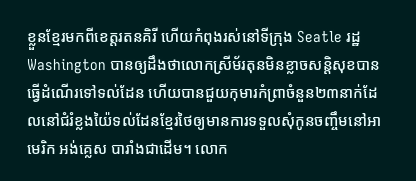ខ្លួនខ្មែរមកពីខេត្តរតនគិរី ហើយកំពុងរស់នៅទីក្រុង Seatle រដ្ឋWashington បានឲ្យដឹងថាលោកស្រីម័រតុនមិនខ្លាចសន្តិសុខបានធ្វើដំណើរទៅទល់ដែន ហើយបានជួយកុមារកំព្រាចំនួន២៣នាក់ដែលនៅជំរំខ្លងយ៉ៃទល់ដែនខ្មែរថៃឲ្យមានការទទួលសុំកូនចញ្ចឹមនៅអាមេរិក អង់គ្លេស បារាំងជាដើម។ លោក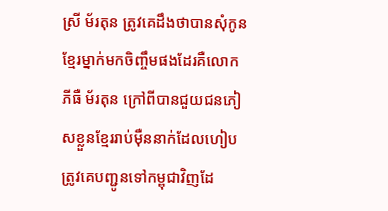ស្រី ម័រតុន ត្រូវគេដឹងថាបានសុំកូនខ្មែរម្នាក់មកចិញ្ចឹមផងដែរគឺលោក ភីធឺ ម័រតុន ក្រៅពីបានជួយជនភៀសខ្លួនខ្មែររាប់ម៉ឺននាក់ដែលហៀបត្រូវគេបញ្ជូនទៅកម្ពុជាវិញដែ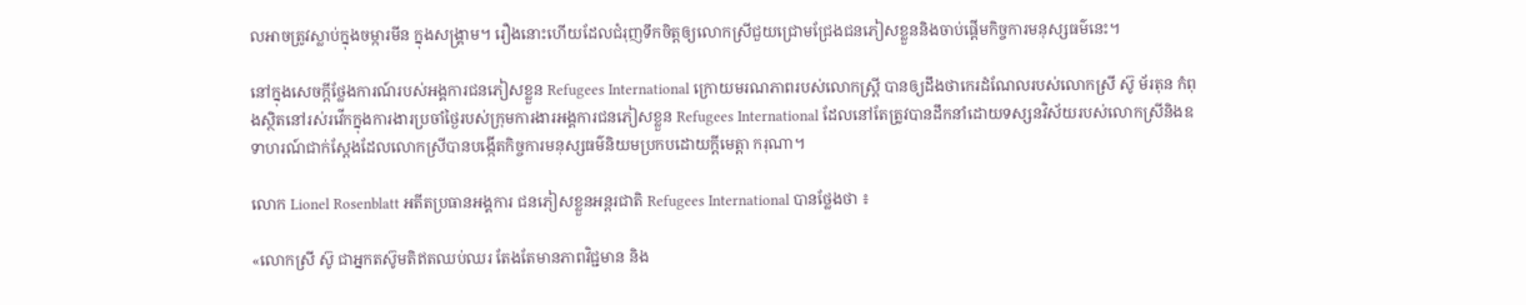លអាចត្រូវស្លាប់ក្នុងចម្ការមីន ក្នុងសង្គ្រាម។ រឿងនោះហើយដែលជំរុញទឹកចិត្តឲ្យលោកស្រីជួយជ្រោមជ្រែងជនភៀសខ្លួននិងចាប់ផ្តើមកិច្ចការមនុស្សធម៌នេះ។

នៅក្នុងសេចក្តីថ្លែងការណ៍របស់អង្គការជនភៀសខ្លួន Refugees International ក្រោយមរណភាពរបស់លោកស្ត្រី បានឲ្យដឹងថាកេរដំណែលរបស់លោកស្រី ស៊ូ ម័រតុន កំពុងស្ថិតនៅរស់រវើកក្នុងការងារប្រចាំថ្ងៃរបស់ក្រុមការងារអង្គការជនភៀសខ្លួន Refugees International ដែលនៅតែត្រូវបានដឹកនាំដោយទស្សនវិស័យរបស់លោកស្រីនិងឧទាហរណ៍ជាក់ស្តែងដែលលោកស្រីបានបង្កើតកិច្ចការមនុស្សធម៌និយមប្រកបដោយក្តីមេត្តា ករុណា។

លោក Lionel Rosenblatt អតីតប្រធានអង្គការ ជនភៀសខ្លួនអន្តរជាតិ Refugees International បានថ្លែងថា ៖

«លោកស្រី ស៊ូ ជាអ្នកតស៊ូមតិឥតឈប់ឈរ តែងតែមានភាពវិជ្ជមាន និង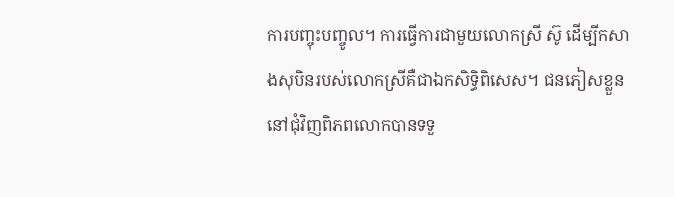ការបញ្ចុះបញ្ចូល។ ការធ្វើការជាមួយលោកស្រី ស៊ូ ដើម្បីកសាងសុបិនរបស់លោកស្រីគឺជាឯកសិទ្ធិពិសេស។ ជនភៀសខ្លួននៅជុំវិញពិភពលោកបានទទួ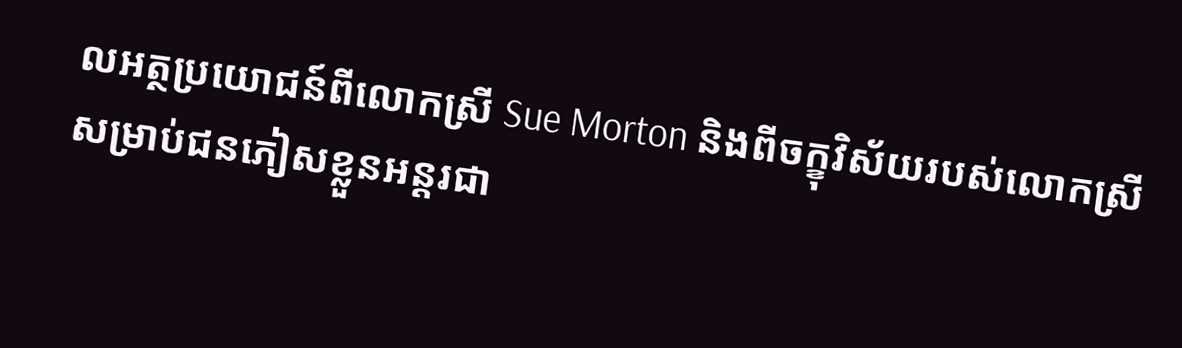លអត្ថប្រយោជន៍ពីលោកស្រី Sue Morton និងពីចក្ខុវិស័យរបស់លោកស្រីសម្រាប់ជនភៀសខ្លួនអន្តរជា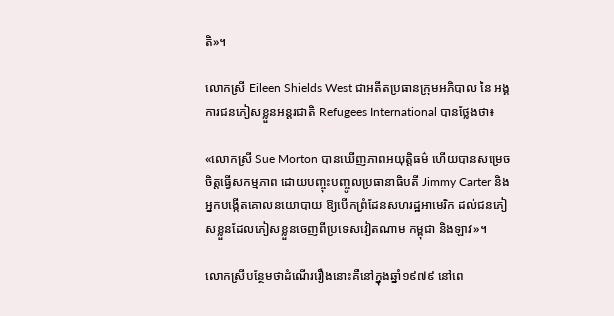តិ»។

លោកស្រី Eileen Shields West ជាអតីតប្រធានក្រុមអភិបាល នៃ អង្គការជនភៀសខ្លួនអន្តរជាតិ Refugees International បានថ្លែងថា៖

«លោកស្រី Sue Morton បានឃើញភាពអយុត្តិធម៌ ហើយបានសម្រេចចិត្តធ្វើសកម្មភាព ដោយបញ្ចុះបញ្ចូលប្រធានាធិបតី Jimmy Carter និងអ្នកបង្កើតគោលនយោបាយ ឱ្យបើកព្រំដែនសហរដ្ឋអាមេរិក ដល់ជនភៀសខ្លួនដែលភៀសខ្លួនចេញពីប្រទេសវៀតណាម កម្ពុជា និងឡាវ»។

លោកស្រីបន្ថែមថាដំណើររឿងនោះគឺនៅក្នុងឆ្នាំ១៩៧៩ នៅពេ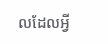លដែលអ្វី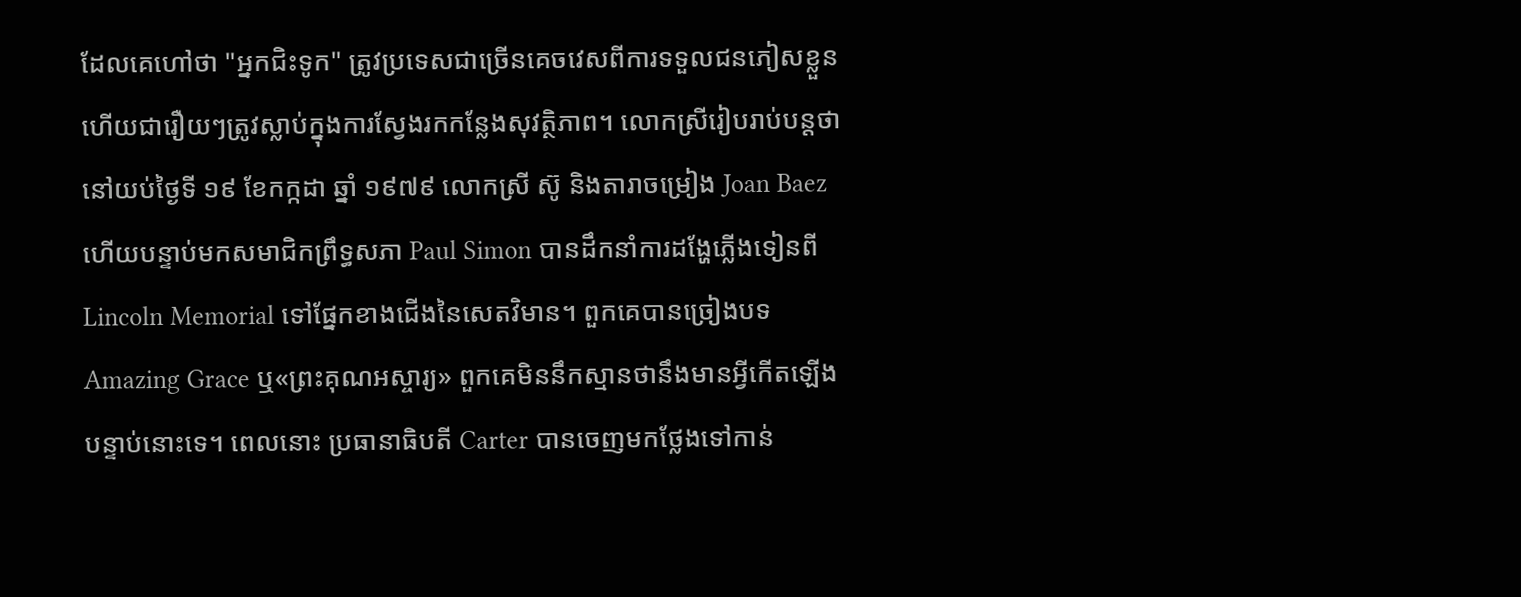ដែលគេហៅថា "អ្នកជិះទូក" ត្រូវប្រទេសជាច្រើនគេចវេសពីការទទួលជនភៀសខ្លួន ហើយជារឿយៗត្រូវស្លាប់ក្នុងការស្វែងរកកន្លែងសុវត្ថិភាព។ លោកស្រីរៀបរាប់បន្តថានៅយប់ថ្ងៃទី ១៩ ខែកក្កដា ឆ្នាំ ១៩៧៩ លោកស្រី ស៊ូ និងតារាចម្រៀង Joan Baez ហើយបន្ទាប់មកសមាជិកព្រឹទ្ធសភា Paul Simon បានដឹកនាំការដង្ហែភ្លើងទៀនពី Lincoln Memorial ទៅផ្នែកខាងជើងនៃសេតវិមាន។ ពួកគេបានច្រៀងបទ Amazing Grace ឬ«ព្រះគុណអស្ចារ្យ» ពួកគេមិននឹកស្មានថានឹងមានអ្វីកើតឡើងបន្ទាប់នោះទេ។ ពេលនោះ ប្រធានាធិបតី Carter បានចេញមកថ្លែងទៅកាន់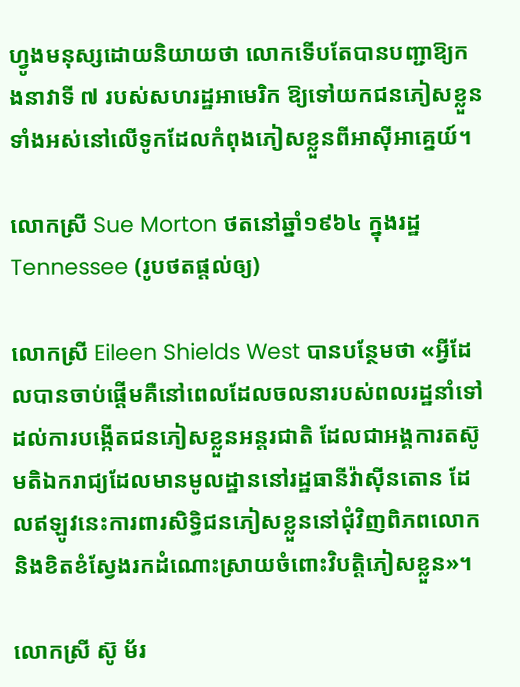ហ្វូងមនុស្សដោយនិយាយថា លោកទើបតែបានបញ្ជាឱ្យកងនាវាទី ៧ របស់សហរដ្ឋអាមេរិក ឱ្យទៅយកជនភៀសខ្លួនទាំងអស់នៅលើទូកដែលកំពុងភៀសខ្លួនពីអាស៊ីអាគ្នេយ៍។

លោកស្រី Sue Morton ថតនៅឆ្នាំ១៩៦៤ ក្នុងរដ្ឋ Tennessee (រូបថតផ្តល់ឲ្យ)

លោកស្រី Eileen Shields West បានបន្ថែមថា «អ្វីដែលបានចាប់ផ្តើមគឺនៅពេលដែលចលនារបស់ពលរដ្ឋនាំទៅដល់ការបង្កើតជនភៀសខ្លួនអន្តរជាតិ ដែលជាអង្គការតស៊ូមតិឯករាជ្យដែលមានមូលដ្ឋាននៅរដ្ឋធានីវ៉ាស៊ីនតោន ដែលឥឡូវនេះការពារសិទ្ធិជនភៀសខ្លួននៅជុំវិញពិភពលោក និងខិតខំស្វែងរកដំណោះស្រាយចំពោះវិបត្តិភៀសខ្លួន»។

លោកស្រី ស៊ូ ម័រ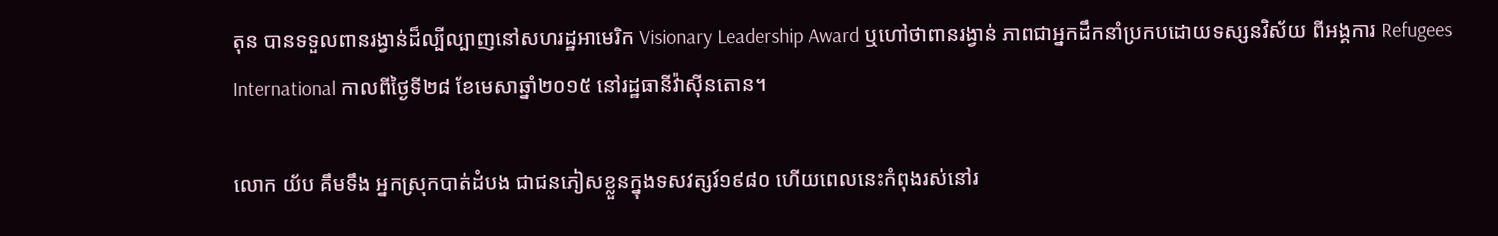តុន បានទទួលពានរង្វាន់ដ៏ល្បីល្បាញនៅសហរដ្ឋអាមេរិក Visionary Leadership Award ឬហៅថាពានរង្វាន់ ភាពជាអ្នកដឹកនាំប្រកបដោយទស្សនវិស័យ ពីអង្គការ Refugees International កាលពីថ្ងៃទី២៨ ខែមេសាឆ្នាំ២០១៥ នៅរដ្ឋធានីវ៉ាស៊ីនតោន។

លោក យ័ប គឹមទឹង អ្នកស្រុកបាត់ដំបង ជាជនភៀសខ្លួនក្នុងទសវត្សរ៍១៩៨០ ហើយពេលនេះកំពុងរស់នៅរ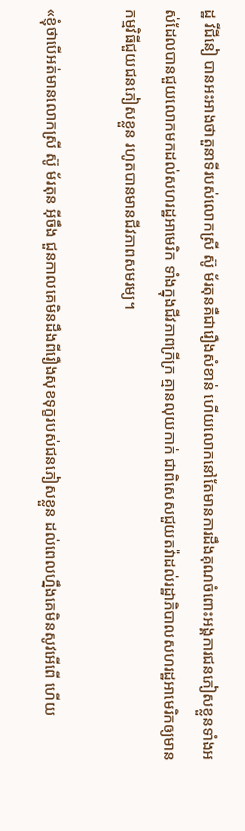ដ្ឋ វីជីនៀ បានអះអាងថាតួនាទីរបស់លោកស្រី ស៊ូ ម័រតុនគឺជារឿងសំខាន់ ហើយលោកនៅតែមានការដឹងគុណចំពោះអង្គការជនភៀសខ្លួនទាំងអស់ដែលបានជួយលោកមកដល់សហរដ្ឋអាមេរិក ទាំងក្នុងជីវភាពក្រីក្រ គ្មានលុយកាក់ ជាពិសេសជួយតវ៉ាដល់រដ្ឋាភិបាលសហរដ្ឋអាមេរិកឲ្យមានកម្មវិធីជួយជនភៀសខ្លួន រហូតបានមានជីវភាពសមរម្យ។

«ខ្ញុំថាបើអត់មានលោកស្រី ស៊ូ ម័រតុន អ៊ីចឹង ជួនកាលគេមិនដឹងពីរឿងសុខទុក្ខរបស់ជនភៀសខ្លួន ដល់ពេលហ្នឹងគេមិនសូវអើពើ ហើយ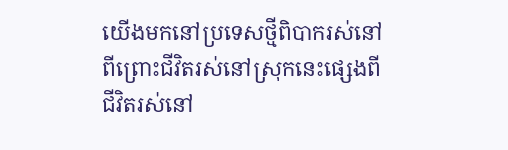យើងមកនៅប្រទេសថ្មីពិបាករស់នៅពីព្រោះជីវិតរស់នៅស្រុកនេះផ្សេងពីជីវិតរស់នៅ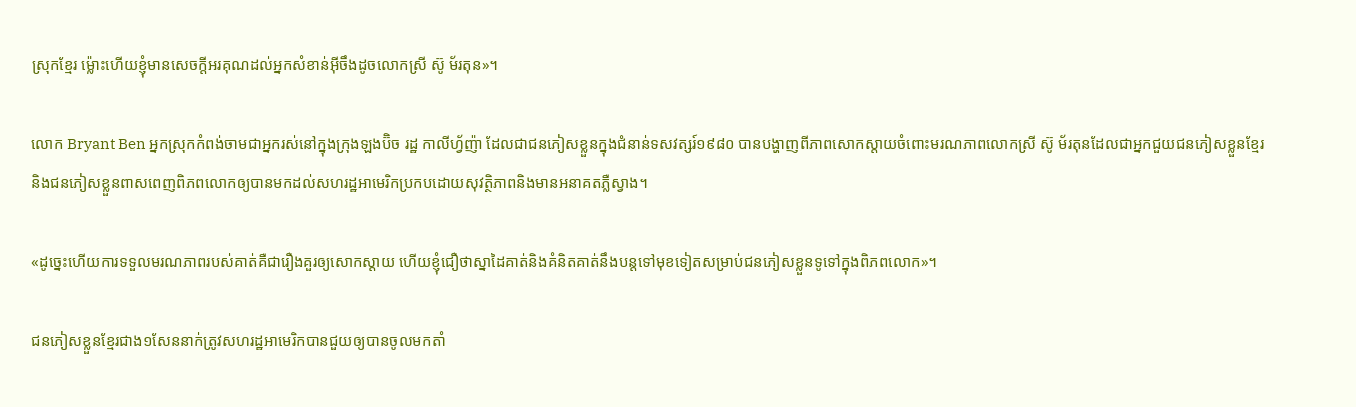ស្រុកខ្មែរ ម្ល៉ោះហើយខ្ញុំមានសេចក្តីអរគុណដល់អ្នកសំខាន់អ៊ីចឹងដូចលោកស្រី ស៊ូ ម័រតុន»។

លោក Bryant Ben អ្នកស្រុកកំពង់ចាមជាអ្នករស់នៅក្នុងក្រុងឡងប៊ិច រដ្ឋ កាលីហ្វ័ញ៉ា ដែលជាជនភៀសខ្លួនក្នុងជំនាន់ទសវត្សរ៍១៩៨០ បានបង្ហាញពីភាពសោកស្តាយចំពោះមរណភាពលោកស្រី ស៊ូ ម័រតុនដែលជាអ្នកជួយជនភៀសខ្លួនខ្មែរនិងជនភៀសខ្លួនពាសពេញពិភពលោកឲ្យបានមកដល់សហរដ្ឋអាមេរិកប្រកបដោយសុវត្ថិភាពនិងមានអនាគតភ្លឺស្វាង។

«ដូច្នេះហើយការទទួលមរណភាពរបស់គាត់គឺជារឿងគួរឲ្យសោកស្តាយ ហើយខ្ញុំជឿថាស្នាដៃគាត់និងគំនិតគាត់នឹងបន្តទៅមុខទៀតសម្រាប់ជនភៀសខ្លួនទូទៅក្នុងពិភពលោក»។

ជនភៀសខ្លួនខ្មែរជាង១សែននាក់ត្រូវសហរដ្ឋអាមេរិកបានជួយឲ្យបានចូលមកតាំ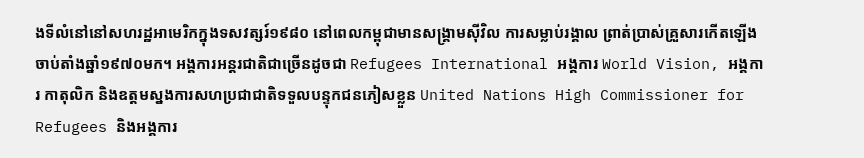ងទីលំនៅនៅសហរដ្ឋអាមេរិកក្នុងទសវត្សរ៍១៩៨០ នៅពេលកម្ពុជាមានសង្គ្រាមស៊ីវិល ការសម្លាប់រង្គាល ព្រាត់ប្រាស់គ្រួសារកើតឡើងចាប់តាំងឆ្នាំ១៩៧០មក។ អង្គការអន្តរជាតិជាច្រើនដូចជា Refugees International អង្គការ World Vision, អង្គការ កាតុលិក និងឧត្តមស្នងការសហប្រជាជាតិទទួលបន្ទុកជនភៀសខ្លួន United Nations High Commissioner for Refugees និងអង្គការ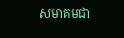សមាគមជា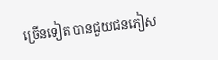ច្រើនទៀត បានជួយជនភៀស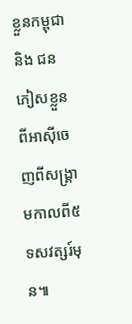ខ្លួនកម្ពុជា និង ជនភៀសខ្លួនពីអាស៊ីចេញពីសង្គ្រាមកាលពី៥ទសវត្សរ៍មុន៕